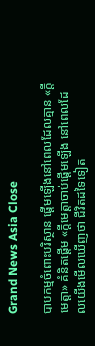Grand News Asia Close

បាបកម្មចំពោះបរិស្ថាន ផ្តើមឡើងនៅពេលដែលគ្មាន «ក្តីមេត្តា» គំនិតផ្តើម «ក្តីមេត្តាចាប់ផ្តើមឡើង នៅពេលដែលយើងមើលឃើញថា ជីវិតដទៃទៀត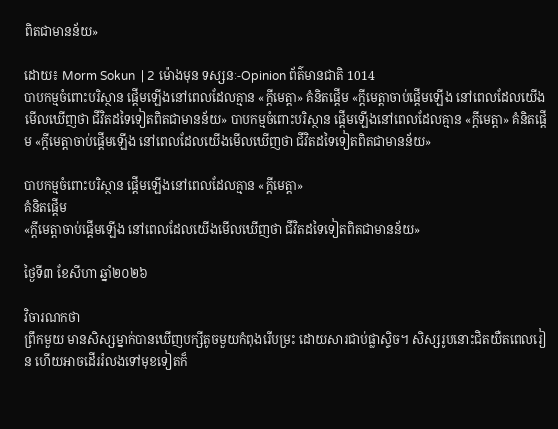ពិតជាមានន័យ»

ដោយ៖ Morm Sokun  | 2 ម៉ោងមុន ទស្សនៈ-Opinion ព័ត៌មានជាតិ 1014
បាបកម្មចំពោះបរិស្ថាន ផ្តើមឡើងនៅពេលដែលគ្មាន «ក្តីមេត្តា» គំនិតផ្តើម «ក្តីមេត្តាចាប់ផ្តើមឡើង នៅពេលដែលយើងមើលឃើញថា ជីវិតដទៃទៀតពិតជាមានន័យ» បាបកម្មចំពោះបរិស្ថាន ផ្តើមឡើងនៅពេលដែលគ្មាន «ក្តីមេត្តា» គំនិតផ្តើម «ក្តីមេត្តាចាប់ផ្តើមឡើង នៅពេលដែលយើងមើលឃើញថា ជីវិតដទៃទៀតពិតជាមានន័យ»

បាបកម្មចំពោះបរិស្ថាន ផ្តើមឡើងនៅពេលដែលគ្មាន «ក្តីមេត្តា»
គំនិតផ្តើម
«ក្តីមេត្តាចាប់ផ្តើមឡើង នៅពេលដែលយើងមើលឃើញថា ជីវិតដទៃទៀតពិតជាមានន័យ»

ថ្ងៃទី៣ ខែសីហា ឆ្នាំ២០២៦

វិចារណកថា
ព្រឹកមួយ មានសិស្សម្នាក់បានឃើញបក្សីតូចមួយកំពុងរើបម្រះ ដោយសារជាប់ផ្លាស្ទិច។ សិស្សរូបនោះជិតយឺតពេលរៀន ហើយអាចដើររំលងទៅមុខទៀតក៏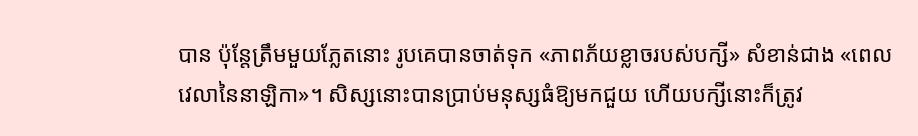បាន ប៉ុន្តែត្រឹមមួយភ្លែតនោះ រូបគេបានចាត់ទុក «ភាពភ័យខ្លាចរបស់បក្សី» សំខាន់ជាង «ពេលវេលានៃនាឡិកា»។ សិស្សនោះបានប្រាប់មនុស្សធំឱ្យមកជួយ ហើយបក្សីនោះក៏ត្រូវ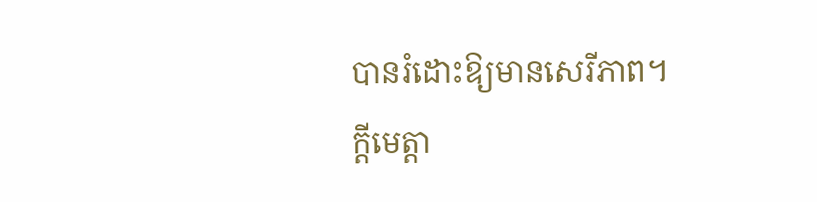បានរំដោះឱ្យមានសេរីភាព។
ក្តីមេត្តា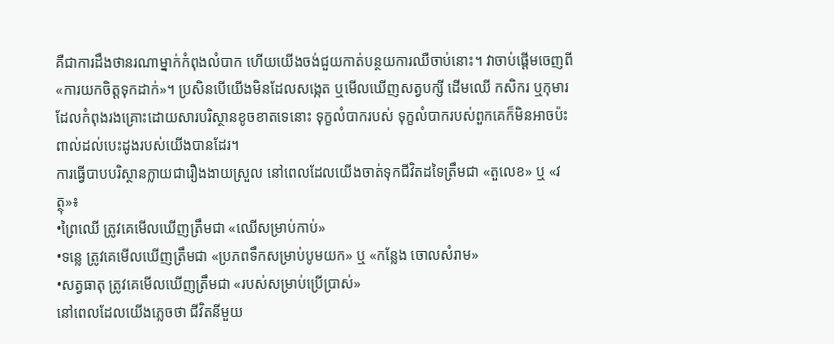គឺជាការដឹងថានរណាម្នាក់កំពុងលំបាក ហើយយើងចង់ជួយកាត់បន្ថយការឈឺចាប់នោះ។ វាចាប់ផ្តើមចេញពី «ការយកចិត្តទុកដាក់»។ ប្រសិនបើយើងមិនដែលសង្កេត ឬមើលឃើញសត្វបក្សី ដើមឈើ កសិករ ឬកុមារដែលកំពុងរងគ្រោះដោយសារបរិស្ថានខូចខាតទេនោះ ទុក្ខលំបាករបស់ ទុក្ខលំបាករបស់ពួកគេក៏មិនអាចប៉ះពាល់ដល់បេះដូងរបស់យើងបានដែរ។
ការធ្វើបាបបរិស្ថានក្លាយជារឿងងាយស្រួល នៅពេលដែលយើងចាត់ទុកជីវិតដទៃត្រឹមជា «តួលេខ» ឬ «វត្ថុ»៖
•ព្រៃឈើ ត្រូវគេមើលឃើញត្រឹមជា «ឈើសម្រាប់កាប់»
•ទន្លេ ត្រូវគេមើលឃើញត្រឹមជា «ប្រភពទឹកសម្រាប់បូមយក» ឬ «កន្លែង ចោលសំរាម»
•សត្វធាតុ ត្រូវគេមើលឃើញត្រឹមជា «របស់សម្រាប់ប្រើប្រាស់»
នៅពេលដែលយើងភ្លេចថា ជីវិតនីមួយ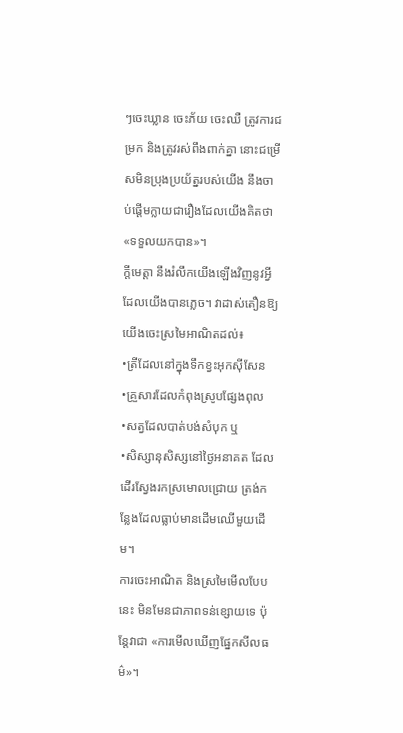ៗចេះឃ្លាន ចេះភ័យ ចេះឈឺ ត្រូវការជម្រក និងត្រូវរស់ពឹងពាក់គ្នា នោះជម្រើសមិនប្រុងប្រយ័ត្នរបស់យើង នឹងចាប់ផ្តើមក្លាយជារឿងដែលយើងគិតថា «ទទួលយកបាន»។
ក្តីមេត្តា នឹងរំលឹកយើងឡើងវិញនូវអ្វីដែលយើងបានភ្លេច។ វាដាស់តឿនឱ្យយើងចេះស្រមៃអាណិតដល់៖
•ត្រីដែលនៅក្នុងទឹកខ្វះអុកស៊ីសែន
•គ្រួសារដែលកំពុងស្រូបផ្សែងពុល
•សត្វដែលបាត់បង់សំបុក ឬ
•សិស្សានុសិស្សនៅថ្ងៃអនាគត ដែលដើរស្វែងរកស្រមោលជ្រោយ ត្រង់កន្លែងដែលធ្លាប់មានដើមឈើមួយដើម។
ការចេះអាណិត និងស្រមៃមើលបែបនេះ មិនមែនជាភាពទន់ខ្សោយទេ ប៉ុន្តែវាជា «ការមើលឃើញផ្នែកសីលធម៌»។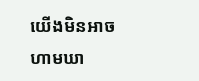យើងមិនអាចហាមឃា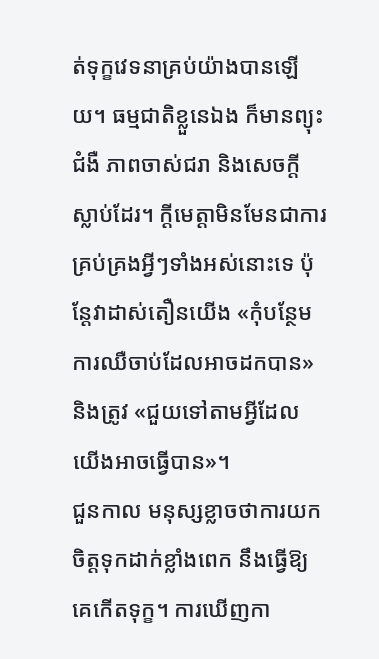ត់ទុក្ខវេទនាគ្រប់យ៉ាងបានឡើយ។ ធម្មជាតិខ្លួនេឯង ក៏មានព្យុះ ជំងឺ ភាពចាស់ជរា និងសេចក្តីស្លាប់ដែរ។ ក្តីមេត្តាមិនមែនជាការគ្រប់គ្រងអ្វីៗទាំងអស់នោះទេ ប៉ុន្តែវាដាស់តឿនយើង «កុំបន្ថែមការឈឺចាប់ដែលអាចដកបាន» និងត្រូវ «ជួយទៅតាមអ្វីដែលយើងអាចធ្វើបាន»។
ជួនកាល មនុស្សខ្លាចថាការយកចិត្តទុកដាក់ខ្លាំងពេក នឹងធ្វើឱ្យគេកើតទុក្ខ។ ការឃើញកា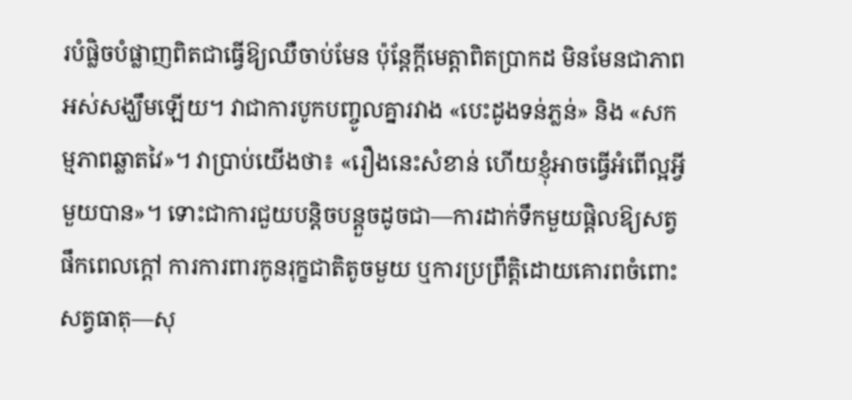របំផ្លិចបំផ្លាញពិតជាធ្វើឱ្យឈឺចាប់មែន ប៉ុន្តែក្តីមេត្តាពិតប្រាកដ មិនមែនជាភាពអស់សង្ឃឹមឡើយ។ វាជាការបូកបញ្ចូលគ្នារវាង «បេះដូងទន់ភ្លន់» និង «សកម្មភាពឆ្លាតវៃ»។ វាប្រាប់យើងថា៖ «រឿងនេះសំខាន់ ហើយខ្ញុំអាចធ្វើអំពើល្អអ្វីមួយបាន»។ ទោះជាការជួយបន្តិចបន្តួចដូចជា—ការដាក់ទឹកមួយផ្តិលឱ្យសត្វផឹកពេលក្តៅ ការការពារកូនរុក្ខជាតិតូចមួយ ឬការប្រព្រឹត្តិដោយគោរពចំពោះសត្វធាតុ—សុ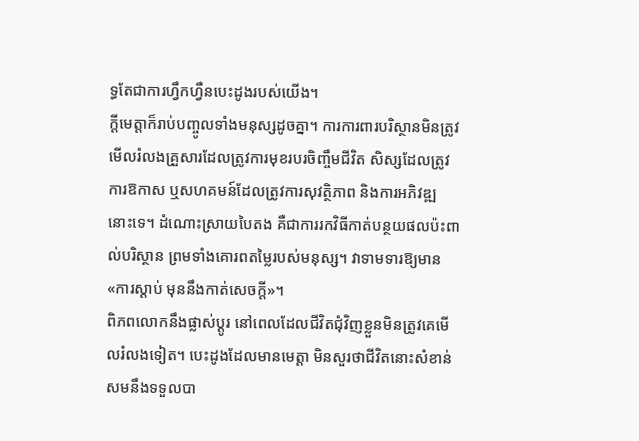ទ្ធតែជាការហ្វឹកហ្វឺនបេះដូងរបស់យើង។
ក្តីមេត្តាក៏រាប់បញ្ចូលទាំងមនុស្សដូចគ្នា។ ការការពារបរិស្ថានមិនត្រូវមើលរំលងគ្រួសារដែលត្រូវការមុខរបរចិញ្ចឹមជីវិត សិស្សដែលត្រូវការឱកាស ឬសហគមន៍ដែលត្រូវការសុវត្ថិភាព និងការអភិវឌ្ឍនោះទេ។ ដំណោះស្រាយបៃតង គឺជាការរកវិធីកាត់បន្ថយផលប៉ះពាល់បរិស្ថាន ព្រមទាំងគោរពតម្លៃរបស់មនុស្ស។ វាទាមទារឱ្យមាន «ការស្តាប់ មុននឹងកាត់សេចក្តី»។
ពិភពលោកនឹងផ្លាស់ប្តូរ នៅពេលដែលជីវិតជុំវិញខ្លួនមិនត្រូវគេមើលរំលងទៀត។ បេះដូងដែលមានមេត្តា មិនសួរថាជីវិតនោះសំខាន់សមនឹងទទួលបា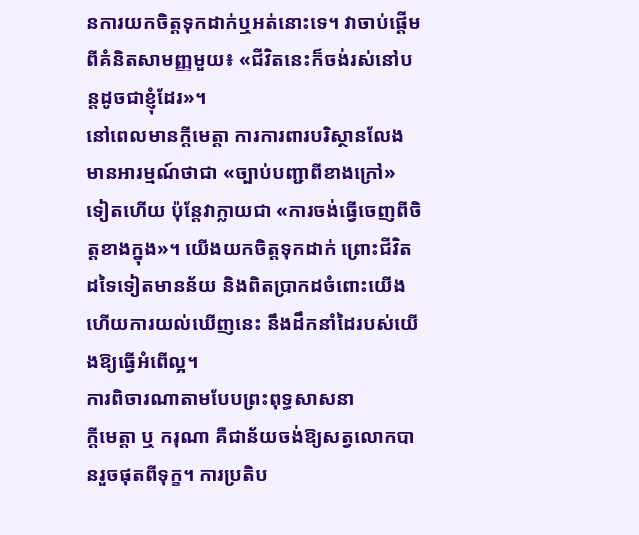នការយកចិត្តទុកដាក់ឬអត់នោះទេ។ វាចាប់ផ្តើមពីគំនិតសាមញ្ញមួយ៖ «ជីវិតនេះក៏ចង់រស់នៅបន្តដូចជាខ្ញុំដែរ»។
នៅពេលមានក្តីមេត្តា ការការពារបរិស្ថានលែងមានអារម្មណ៍ថាជា «ច្បាប់បញ្ជាពីខាងក្រៅ» ទៀតហើយ ប៉ុន្តែវាក្លាយជា «ការចង់ធ្វើចេញពីចិត្តខាងក្នុង»។ យើងយកចិត្តទុកដាក់ ព្រោះជីវិតដទៃទៀតមានន័យ និងពិតប្រាកដចំពោះយើង ហើយការយល់ឃើញនេះ នឹងដឹកនាំដៃរបស់យើងឱ្យធ្វើអំពើល្អ។
ការពិចារណាតាមបែបព្រះពុទ្ធសាសនា
ក្តីមេត្តា ឬ ករុណា គឺជាន័យចង់ឱ្យសត្វលោកបានរួចផុតពីទុក្ខ។ ការប្រតិប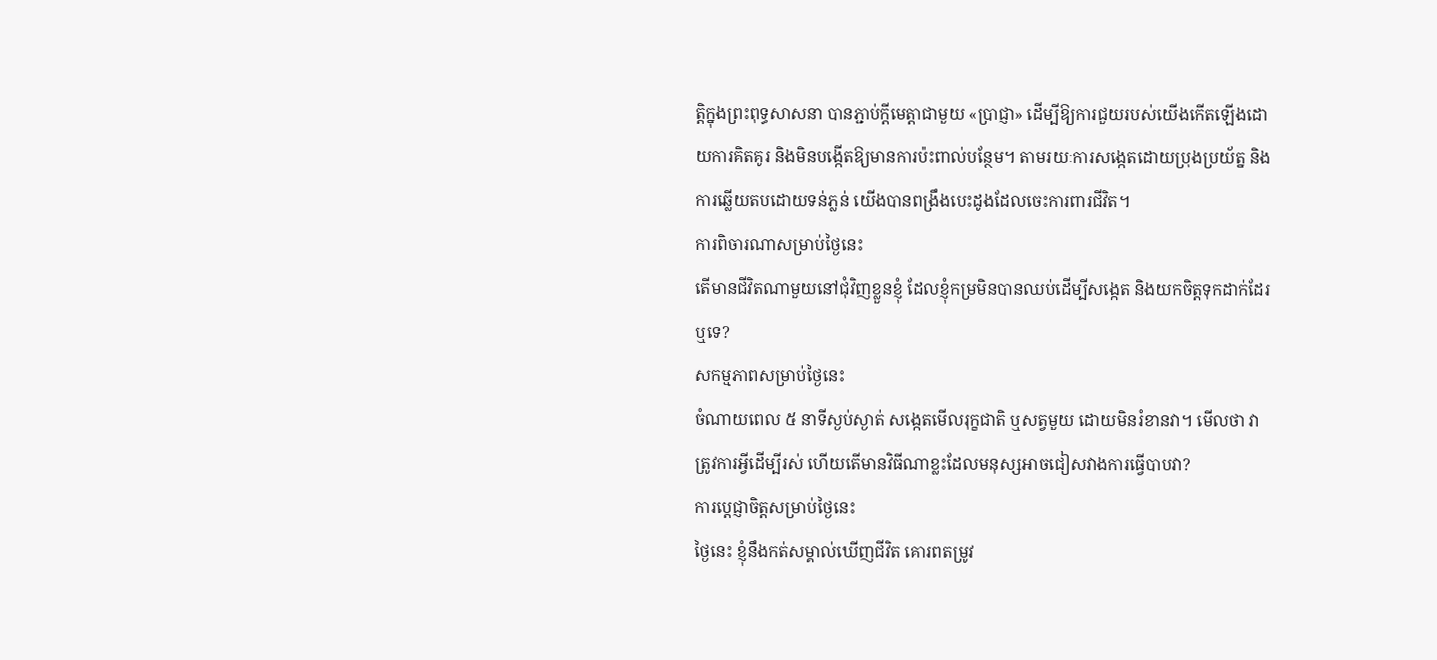ត្តិក្នុងព្រះពុទ្ធសាសនា បានភ្ជាប់ក្តីមេត្តាជាមួយ «ប្រាជ្ញា» ដើម្បីឱ្យការជួយរបស់យើងកើតឡើងដោយការគិតគូរ និងមិនបង្កើតឱ្យមានការប៉ះពាល់បន្ថែម។ តាមរយៈការសង្កេតដោយប្រុងប្រយ័ត្ន និងការឆ្លើយតបដោយទន់ភ្លន់ យើងបានពង្រឹងបេះដូងដែលចេះការពារជីវិត។
ការពិចារណាសម្រាប់ថ្ងៃនេះ
តើមានជីវិតណាមួយនៅជុំវិញខ្លួនខ្ញុំ ដែលខ្ញុំកម្រមិនបានឈប់ដើម្បីសង្កេត និងយកចិត្តទុកដាក់ដែរឬទេ?
សកម្មភាពសម្រាប់ថ្ងៃនេះ
ចំណាយពេល ៥ នាទីស្ងប់ស្ងាត់ សង្កេតមើលរុក្ខជាតិ ឬសត្វមួយ ដោយមិនរំខានវា។ មើលថា វាត្រូវការអ្វីដើម្បីរស់ ហើយតើមានវិធីណាខ្លះដែលមនុស្សអាចជៀសវាងការធ្វើបាបវា?
ការប្តេជ្ញាចិត្តសម្រាប់ថ្ងៃនេះ
ថ្ងៃនេះ ខ្ញុំនឹងកត់សម្គាល់ឃើញជីវិត គោរពតម្រូវ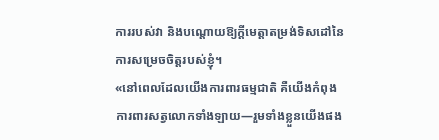ការរបស់វា និងបណ្តោយឱ្យក្តីមេត្តាតម្រង់ទិសដៅនៃការសម្រេចចិត្តរបស់ខ្ញុំ។
«នៅពេលដែលយើងការពារធម្មជាតិ គឺយើងកំពុងការពារសត្វលោកទាំងឡាយ—រួមទាំងខ្លួនយើងផង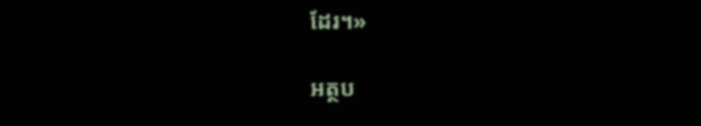ដែរ។»

អត្ថប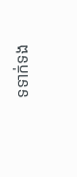ទទាក់ទង